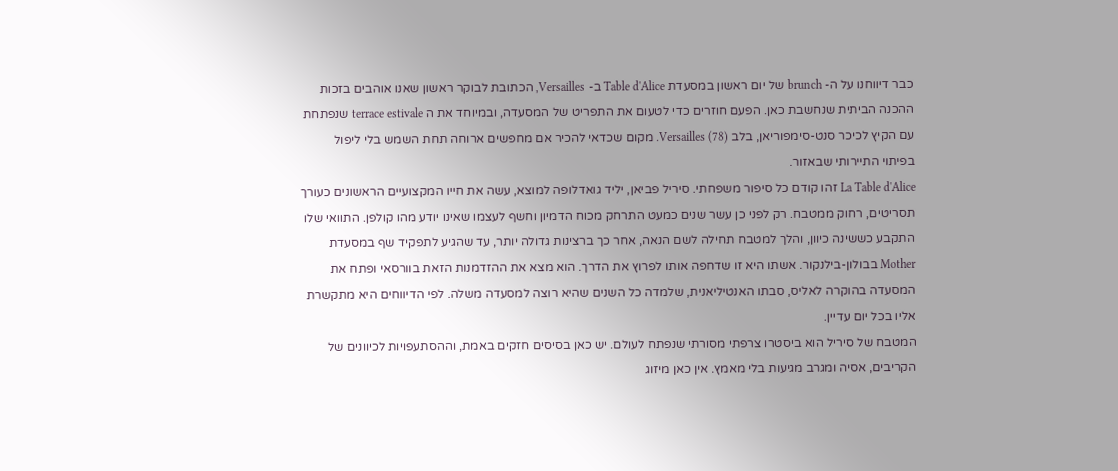כבר דיווחנו על ה- brunch של יום ראשון במסעדת Table d'Alice ב- Versailles, הכתובת לבוקר ראשון שאנו אוהבים בזכות ההכנה הביתית שנחשבת כאן. הפעם חוזרים כדי לטעום את התפריט של המסעדה, ובמיוחד את ה terrace estivale שנפתחת עם הקיץ לכיכר סנט-סימפוריאן, בלב Versailles (78). מקום שכדאי להכיר אם מחפשים ארוחה תחת השמש בלי ליפול בפיתוי התיירותי שבאזור.
La Table d'Alice זהו קודם כל סיפור משפחתי. סיריל פביאן, יליד גואדלופה למוצא, עשה את חייו המקצועיים הראשונים כעורך תסריטים, רחוק ממטבח. רק לפני כן עשר שנים כמעט התרחק מכוח הדמיון וחשף לעצמו שאינו יודע מהו קולפן. התוואי שלו התקבע כששינה כיוון, והלך למטבח תחילה לשם הנאה, אחר כך ברצינות גדולה יותר, עד שהגיע לתפקיד שף במסעדת Mother בבולון-בילנקור. אשתו היא זו שדחפה אותו לפרוץ את הדרך. הוא מצא את ההזדמנות הזאת בוורסאי ופתח את המסעדה בהוקרה לאליס, סבתו האנטיליאנית, שלמדה כל השנים שהיא רוצה למסעדה משלה. לפי הדיווחים היא מתקשרת אליו בכל יום עדיין.
המטבח של סיריל הוא ביסטרו צרפתי מסורתי שנפתח לעולם. יש כאן בסיסים חזקים באמת, וההסתעפויות לכיוונים של הקריבים, אסיה ומגרב מגיעות בלי מאמץ. אין כאן מיזוג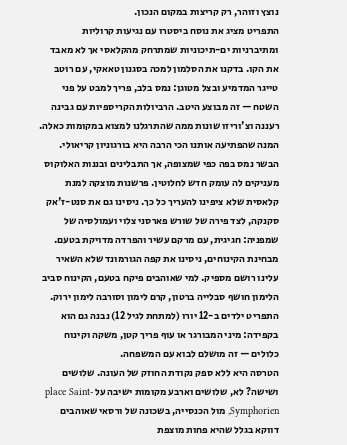נוצץ וזוהר, רק קריצות במקום הנכון.
התפריט מציג את נוסח ביסטרו עם נגיעות קרוליות ומתיברניות ים-תיכוניות שמתרחק מהקלאסי אך לא מאבד את הקו. בדקנו את הסלמון למכה בסגנון טאאקי, עם רוטב טייגר המדמיע ובצל מטוגן: נמס בלב, פריך למבט על פני השטח — זה מבוצע היטב. הרביולות הקריספיות עם גבינה רעננה וצ'וריזו שונות ממה שהתרגלנו למצוא במקומות כאלה.
המנה שהפתיעה אותנו הכי הרבה היא בורגוניון קריאולי. הבשר נמס בפה כפי שמצופה, אך התבלינים ובננות האלוקוס מעניקים לה עומק חדש לחלוטין. פרשנות מוצקה למנת קלאסית שלא ציפינו להעריך כל כך. ניסינו גם את סנט-ז'אק סקנקה, לצד פירה של שורש פארסני צלוי ועמולסיה של שמפניה: חגיגית, עם מרקם עשיר והפרדה מדויקת בטעם.
מבחינת הקינוחים, ניסינו את קפה הגורמונד שלא השאיר עלינו רושם מספיק. למי שאוהבים פיקח בטעם, הקינוח סביב הלימון חושף סבלייה ברטון, קרם לימון וסורבה לימון ירוק.
התפריט ילדים ב-12 יורו (למתחת לגיל 12) נבנה גם הוא בקפידה: מיני המבורגר או עוף פריך קטן, משקה וקינוח כלולים — זה מושלם לבוא עם המשפחה.
הטרסה היא ללא ספק נקודת החוזק של העונה. שלושים ושישה? לא, שלושים וארבע מקומות ישיבה על place Saint-Symphorien, מול הכנסייה, בשכונה של ורסאי שאוהבים דווקא בגלל שהיא פחות מוצפת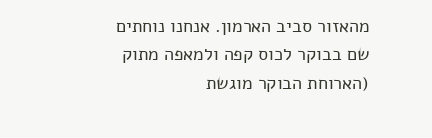מהאזור סביב הארמון. אנחנו נוחתים שם בבוקר לכוס קפה ולמאפה מתוק (הארוחת הבוקר מוגשת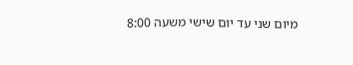מיום שני עד יום שישי משעה 8:00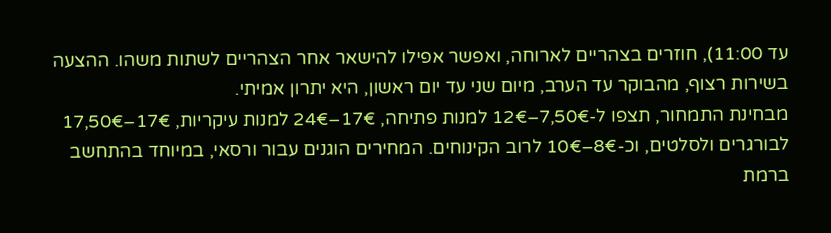עד 11:00), חוזרים בצהריים לארוחה, ואפשר אפילו להישאר אחר הצהריים לשתות משהו. ההצעה בשירות רצוף, מהבוקר עד הערב, מיום שני עד יום ראשון, היא יתרון אמיתי.
מבחינת התמחור, תצפו ל-7,50€–12€ למנות פתיחה, 17€–24€ למנות עיקריות, 17€–17,50€ לבורגרים ולסלטים, וכ-8€–10€ לרוב הקינוחים. המחירים הוגנים עבור ורסאי, במיוחד בהתחשב ברמת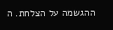ההגשמה על הצלחת. ה